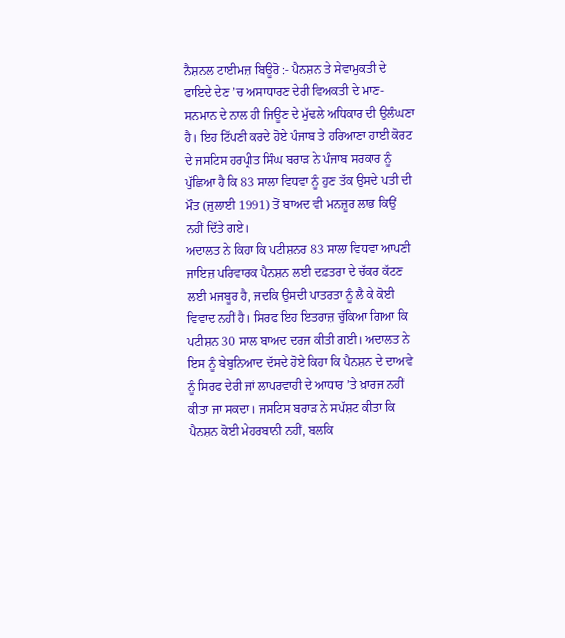ਨੈਸ਼ਨਲ ਟਾਈਮਜ਼ ਬਿਊਰੋ :- ਪੈਨਸ਼ਨ ਤੇ ਸੇਵਾਮੁਕਤੀ ਦੇ ਫਾਇਦੇ ਦੇਣ ’ਚ ਅਸਾਧਾਰਣ ਦੇਰੀ ਵਿਅਕਤੀ ਦੇ ਮਾਣ-ਸਨਮਾਨ ਦੇ ਨਾਲ ਹੀ ਜਿਊਣ ਦੇ ਮੁੱਢਲੇ ਅਧਿਕਾਰ ਦੀ ਉਲੰਘਣਾ ਹੈ। ਇਹ ਟਿੱਪਣੀ ਕਰਦੇ ਹੋਏ ਪੰਜਾਬ ਤੇ ਹਰਿਆਣਾ ਹਾਈ ਕੋਰਟ ਦੇ ਜਸਟਿਸ ਹਰਪ੍ਰੀਤ ਸਿੰਘ ਬਰਾੜ ਨੇ ਪੰਜਾਬ ਸਰਕਾਰ ਨੂੰ ਪੁੱਛਿਆ ਹੈ ਕਿ 83 ਸਾਲਾ ਵਿਧਵਾ ਨੂੰ ਹੁਣ ਤੱਕ ਉਸਦੇ ਪਤੀ ਦੀ ਮੌਤ (ਜੁਲਾਈ 1991) ਤੋਂ ਬਾਅਦ ਵੀ ਮਨਜ਼ੂਰ ਲਾਭ ਕਿਉਂ ਨਹੀਂ ਦਿੱਤੇ ਗਏ।
ਅਦਾਲਤ ਨੇ ਕਿਹਾ ਕਿ ਪਟੀਸ਼ਨਰ 83 ਸਾਲਾ ਵਿਧਵਾ ਆਪਣੀ ਜਾਇਜ਼ ਪਰਿਵਾਰਕ ਪੈਨਸ਼ਨ ਲਈ ਦਫ਼ਤਰਾ ਦੇ ਚੱਕਰ ਕੱਟਣ ਲਈ ਮਜਬੂਰ ਹੈ, ਜਦਕਿ ਉਸਦੀ ਪਾਤਰਤਾ ਨੂੰ ਲੈ ਕੇ ਕੋਈ ਵਿਵਾਦ ਨਹੀਂ ਹੈ। ਸਿਰਫ ਇਹ ਇਤਰਾਜ਼ ਚੁੱਕਿਆ ਗਿਆ ਕਿ ਪਟੀਸ਼ਨ 30 ਸਾਲ ਬਾਅਦ ਦਰਜ ਕੀਤੀ ਗਈ। ਅਦਾਲਤ ਨੇ ਇਸ ਨੂੰ ਬੇਬੁਨਿਆਦ ਦੱਸਦੇ ਹੋਏ ਕਿਹਾ ਕਿ ਪੈਨਸ਼ਨ ਦੇ ਦਾਅਵੇ ਨੂੰ ਸਿਰਫ ਦੇਰੀ ਜਾਂ ਲਾਪਰਵਾਹੀ ਦੇ ਆਧਾਰ ’ਤੇ ਖ਼ਾਰਜ ਨਹੀਂ ਕੀਤਾ ਜਾ ਸਕਦਾ। ਜਸਟਿਸ ਬਰਾੜ ਨੇ ਸਪੱਸ਼ਟ ਕੀਤਾ ਕਿ ਪੈਨਸ਼ਨ ਕੋਈ ਮੇਹਰਬਾਨੀ ਨਹੀਂ, ਬਲਕਿ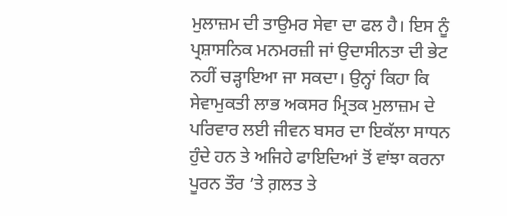ਮੁਲਾਜ਼ਮ ਦੀ ਤਾਉਮਰ ਸੇਵਾ ਦਾ ਫਲ ਹੈ। ਇਸ ਨੂੰ ਪ੍ਰਸ਼ਾਸਨਿਕ ਮਨਮਰਜ਼ੀ ਜਾਂ ਉਦਾਸੀਨਤਾ ਦੀ ਭੇਟ ਨਹੀਂ ਚੜ੍ਹਾਇਆ ਜਾ ਸਕਦਾ। ਉਨ੍ਹਾਂ ਕਿਹਾ ਕਿ ਸੇਵਾਮੁਕਤੀ ਲਾਭ ਅਕਸਰ ਮ੍ਰਿਤਕ ਮੁਲਾਜ਼ਮ ਦੇ ਪਰਿਵਾਰ ਲਈ ਜੀਵਨ ਬਸਰ ਦਾ ਇਕੱਲਾ ਸਾਧਨ ਹੁੰਦੇ ਹਨ ਤੇ ਅਜਿਹੇ ਫਾਇਦਿਆਂ ਤੋਂ ਵਾਂਝਾ ਕਰਨਾ ਪੂਰਨ ਤੌਰ ’ਤੇ ਗ਼ਲਤ ਤੇ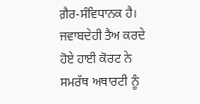ਗ਼ੈਰ-ਸੰਵਿਧਾਨਕ ਹੈ। ਜਵਾਬਦੇਹੀ ਤੈਅ ਕਰਦੇ ਹੋਏ ਹਾਈ ਕੋਰਟ ਨੇ ਸਮਰੱਥ ਅਥਾਰਟੀ ਨੂੰ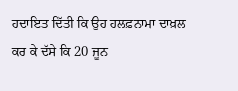ਹਦਾਇਤ ਦਿੱਤੀ ਕਿ ਉਹ ਹਲਫ਼ਨਾਮਾ ਦਾਖ਼ਲ ਕਰ ਕੇ ਦੱਸੇ ਕਿ 20 ਜੂਨ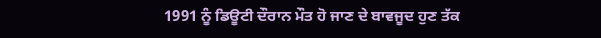1991 ਨੂੰ ਡਿਊਟੀ ਦੌਰਾਨ ਮੌਤ ਹੋ ਜਾਣ ਦੇ ਬਾਵਜੂਦ ਹੁਣ ਤੱਕ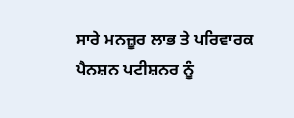ਸਾਰੇ ਮਨਜ਼ੂਰ ਲਾਭ ਤੇ ਪਰਿਵਾਰਕ ਪੈਨਸ਼ਨ ਪਟੀਸ਼ਨਰ ਨੂੰ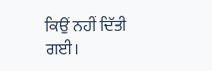ਕਿਉਂ ਨਹੀਂ ਦਿੱਤੀ ਗਈ।